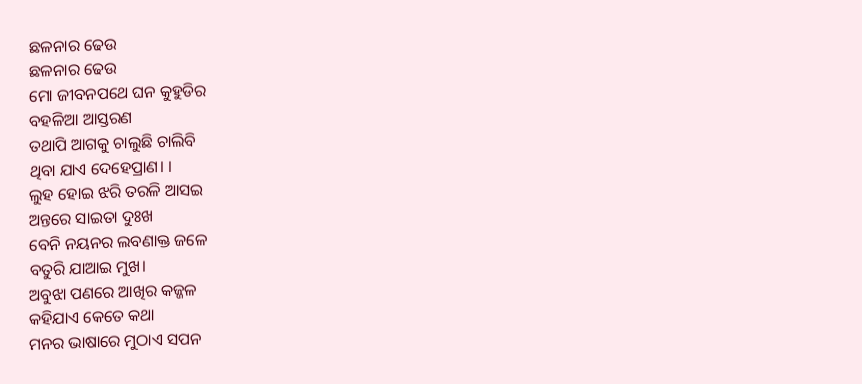ଛଳନାର ଢେଉ
ଛଳନାର ଢେଉ
ମୋ ଜୀବନପଥେ ଘନ କୁହୁଡିର
ବହଳିଆ ଆସ୍ତରଣ
ତଥାପି ଆଗକୁ ଚାଲୁଛି ଚାଲିବି
ଥିବା ଯାଏ ଦେହେପ୍ରାଣ। ।
ଲୁହ ହୋଇ ଝରି ତରଳି ଆସଇ
ଅନ୍ତରେ ସାଇତା ଦୁଃଖ
ବେନି ନୟନର ଲବଣାକ୍ତ ଜଳେ
ବତୁରି ଯାଆଇ ମୁଖ।
ଅବୁଝା ପଣରେ ଆଖିର କଜ୍ଜଳ
କହିଯାଏ କେତେ କଥା
ମନର ଭାଷାରେ ମୁଠାଏ ସପନ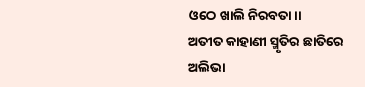ଓଠେ ଖାଲି ନିରବତା।।
ଅତୀତ କାହାଣୀ ସ୍ମୃତିର ଛାତିରେ
ଅଲିଭା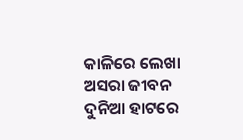କାଳିରେ ଲେଖା
ଅସରା ଜୀବନ ଦୁନିଆ ହାଟରେ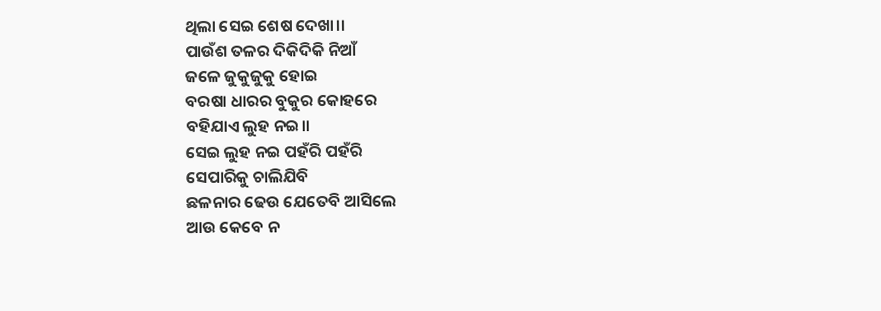ଥିଲା ସେଇ ଶେଷ ଦେଖା।।
ପାଉଁଶ ତଳର ଦିକିଦିକି ନିଆଁ
ଜଳେ ଜୁକୁଜୁକୁ ହୋଇ
ବରଷା ଧାରର ବୁକୁର କୋହରେ
ବହିଯାଏ ଲୁହ ନଇ।।
ସେଇ ଲୁହ ନଇ ପହଁରି ପହଁରି
ସେପାରିକୁ ଚାଲିଯିବି
ଛଳନାର ଢେଉ ଯେତେବି ଆସିଲେ
ଆଉ କେବେ ନ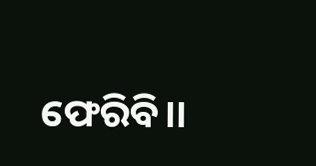ଫେରିବି।।